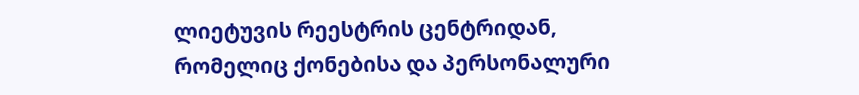ლიეტუვის რეესტრის ცენტრიდან, რომელიც ქონებისა და პერსონალური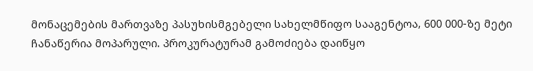მონაცემების მართვაზე პასუხისმგებელი სახელმწიფო სააგენტოა, 600 000-ზე მეტი ჩანაწერია მოპარული. პროკურატურამ გამოძიება დაიწყო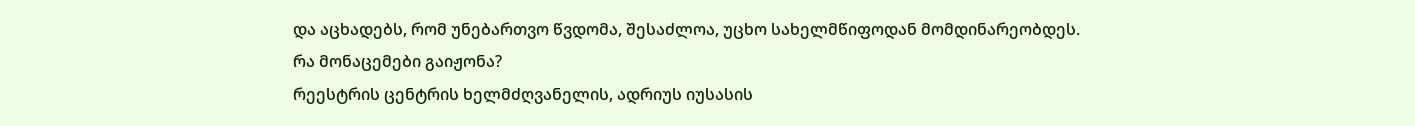და აცხადებს, რომ უნებართვო წვდომა, შესაძლოა, უცხო სახელმწიფოდან მომდინარეობდეს.
რა მონაცემები გაიჟონა?
რეესტრის ცენტრის ხელმძღვანელის, ადრიუს იუსასის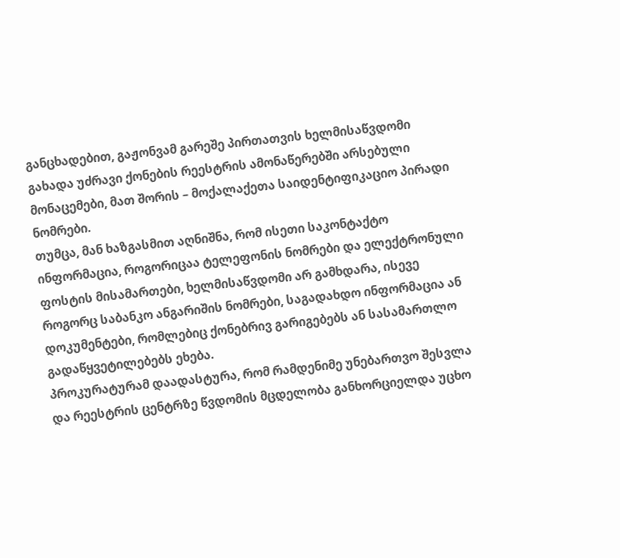განცხადებით, გაჟონვამ გარეშე პირთათვის ხელმისაწვდომი გახადა უძრავი ქონების რეესტრის ამონაწერებში არსებული მონაცემები, მათ შორის – მოქალაქეთა საიდენტიფიკაციო პირადი ნომრები.
თუმცა, მან ხაზგასმით აღნიშნა, რომ ისეთი საკონტაქტო ინფორმაცია, როგორიცაა ტელეფონის ნომრები და ელექტრონული ფოსტის მისამართები, ხელმისაწვდომი არ გამხდარა, ისევე როგორც საბანკო ანგარიშის ნომრები, საგადახდო ინფორმაცია ან დოკუმენტები, რომლებიც ქონებრივ გარიგებებს ან სასამართლო გადაწყვეტილებებს ეხება.
პროკურატურამ დაადასტურა, რომ რამდენიმე უნებართვო შესვლა და რეესტრის ცენტრზე წვდომის მცდელობა განხორციელდა უცხო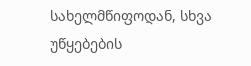სახელმწიფოდან, სხვა უწყებების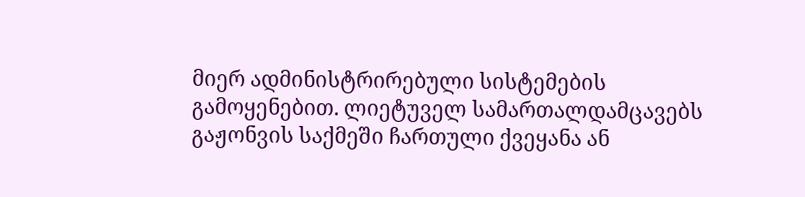მიერ ადმინისტრირებული სისტემების გამოყენებით. ლიეტუველ სამართალდამცავებს გაჟონვის საქმეში ჩართული ქვეყანა ან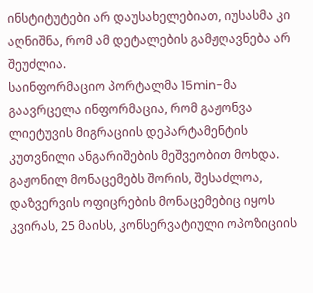ინსტიტუტები არ დაუსახელებიათ, იუსასმა კი აღნიშნა, რომ ამ დეტალების გამჟღავნება არ შეუძლია.
საინფორმაციო პორტალმა 15min-მა გაავრცელა ინფორმაცია, რომ გაჟონვა ლიეტუვის მიგრაციის დეპარტამენტის კუთვნილი ანგარიშების მეშვეობით მოხდა.
გაჟონილ მონაცემებს შორის, შესაძლოა, დაზვერვის ოფიცრების მონაცემებიც იყოს
კვირას, 25 მაისს, კონსერვატიული ოპოზიციის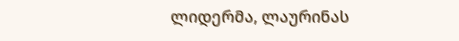ლიდერმა, ლაურინას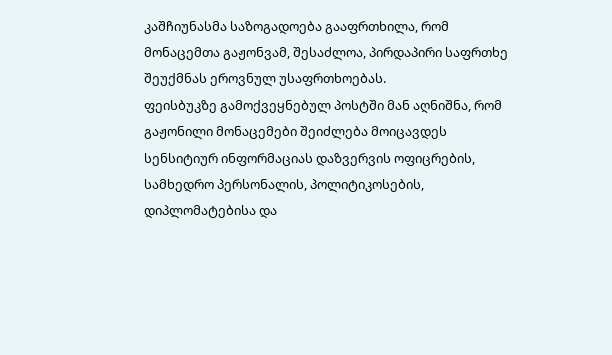კაშჩიუნასმა საზოგადოება გააფრთხილა, რომ მონაცემთა გაჟონვამ, შესაძლოა, პირდაპირი საფრთხე შეუქმნას ეროვნულ უსაფრთხოებას.
ფეისბუკზე გამოქვეყნებულ პოსტში მან აღნიშნა, რომ გაჟონილი მონაცემები შეიძლება მოიცავდეს სენსიტიურ ინფორმაციას დაზვერვის ოფიცრების, სამხედრო პერსონალის, პოლიტიკოსების, დიპლომატებისა და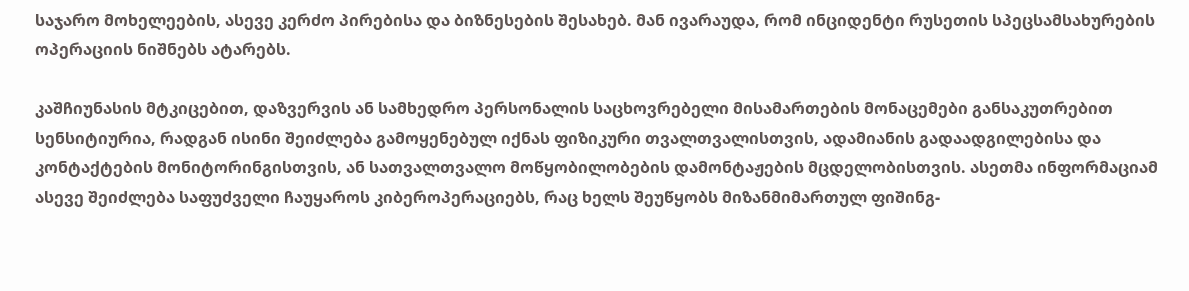საჯარო მოხელეების, ასევე კერძო პირებისა და ბიზნესების შესახებ. მან ივარაუდა, რომ ინციდენტი რუსეთის სპეცსამსახურების ოპერაციის ნიშნებს ატარებს.

კაშჩიუნასის მტკიცებით, დაზვერვის ან სამხედრო პერსონალის საცხოვრებელი მისამართების მონაცემები განსაკუთრებით სენსიტიურია, რადგან ისინი შეიძლება გამოყენებულ იქნას ფიზიკური თვალთვალისთვის, ადამიანის გადაადგილებისა და კონტაქტების მონიტორინგისთვის, ან სათვალთვალო მოწყობილობების დამონტაჟების მცდელობისთვის. ასეთმა ინფორმაციამ ასევე შეიძლება საფუძველი ჩაუყაროს კიბეროპერაციებს, რაც ხელს შეუწყობს მიზანმიმართულ ფიშინგ-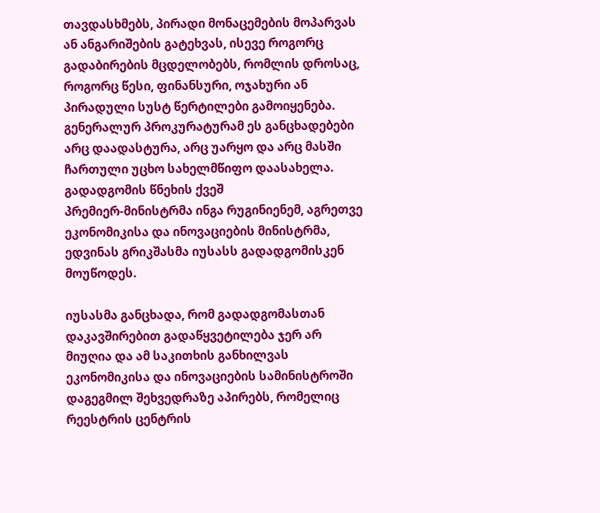თავდასხმებს, პირადი მონაცემების მოპარვას ან ანგარიშების გატეხვას, ისევე როგორც გადაბირების მცდელობებს, რომლის დროსაც, როგორც წესი, ფინანსური, ოჯახური ან პირადული სუსტ წერტილები გამოიყენება.
გენერალურ პროკურატურამ ეს განცხადებები არც დაადასტურა, არც უარყო და არც მასში ჩართული უცხო სახელმწიფო დაასახელა.
გადადგომის წნეხის ქვეშ
პრემიერ-მინისტრმა ინგა რუგინიენემ, აგრეთვე ეკონომიკისა და ინოვაციების მინისტრმა, ედვინას გრიკშასმა იუსასს გადადგომისკენ მოუწოდეს.

იუსასმა განცხადა, რომ გადადგომასთან დაკავშირებით გადაწყვეტილება ჯერ არ მიუღია და ამ საკითხის განხილვას ეკონომიკისა და ინოვაციების სამინისტროში დაგეგმილ შეხვედრაზე აპირებს, რომელიც რეესტრის ცენტრის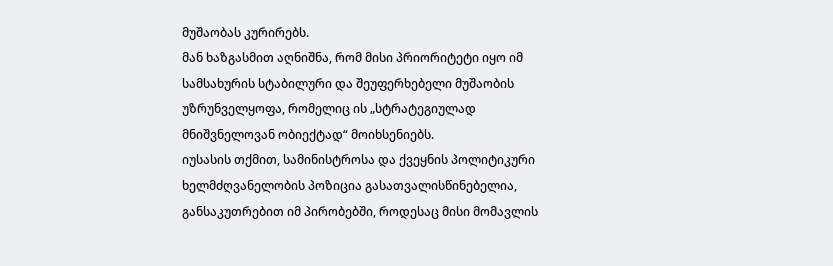მუშაობას კურირებს.
მან ხაზგასმით აღნიშნა, რომ მისი პრიორიტეტი იყო იმ სამსახურის სტაბილური და შეუფერხებელი მუშაობის უზრუნველყოფა, რომელიც ის „სტრატეგიულად მნიშვნელოვან ობიექტად“ მოიხსენიებს.
იუსასის თქმით, სამინისტროსა და ქვეყნის პოლიტიკური ხელმძღვანელობის პოზიცია გასათვალისწინებელია, განსაკუთრებით იმ პირობებში, როდესაც მისი მომავლის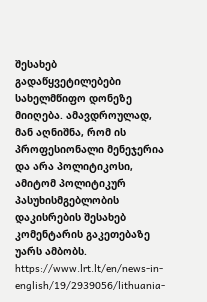შესახებ გადაწყვეტილებები სახელმწიფო დონეზე მიიღება. ამავდროულად, მან აღნიშნა, რომ ის პროფესიონალი მენეჯერია და არა პოლიტიკოსი, ამიტომ პოლიტიკურ პასუხისმგებლობის დაკისრების შესახებ კომენტარის გაკეთებაზე უარს ამბობს.
https://www.lrt.lt/en/news-in-english/19/2939056/lithuania-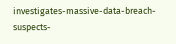investigates-massive-data-breach-suspects-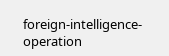foreign-intelligence-operation